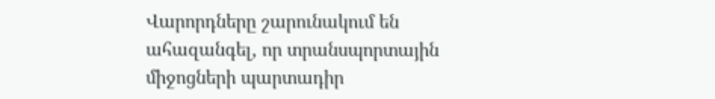Վարորդները շարունակում են ահազանգել, որ տրանսպորտային միջոցների պարտադիր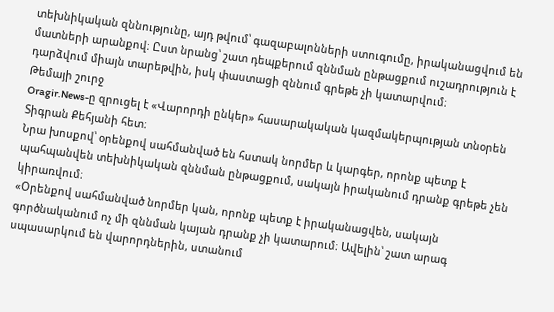տեխնիկական զննությունը, այդ թվում՝ գազաբալոնների ստուգումը, իրականացվում են մատների արանքով։ Ըստ նրանց՝ շատ դեպքերում զննման ընթացքում ուշադրություն է դարձվում միայն տարեթվին, իսկ փաստացի զննում գրեթե չի կատարվում։
Թեմայի շուրջ
Oragir.News-ը զրուցել է «Վարորդի ընկեր» հասարակական կազմակերպության տնօրեն Տիգրան Քեհյանի հետ։
Նրա խոսքով՝ օրենքով սահմանված են հստակ նորմեր և կարգեր, որոնք պետք է պահպանվեն տեխնիկական զննման ընթացքում, սակայն իրականում դրանք գրեթե չեն կիրառվում։
«Օրենքով սահմանված նորմեր կան, որոնք պետք է իրականացվեն, սակայն գործնականում ոչ մի զննման կայան դրանք չի կատարում։ Ավելին՝ շատ արագ սպասարկում են վարորդներին, ստանում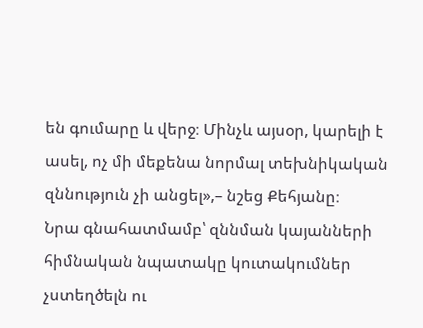են գումարը և վերջ։ Մինչև այսօր, կարելի է ասել, ոչ մի մեքենա նորմալ տեխնիկական զննություն չի անցել»,– նշեց Քեհյանը։
Նրա գնահատմամբ՝ զննման կայանների հիմնական նպատակը կուտակումներ չստեղծելն ու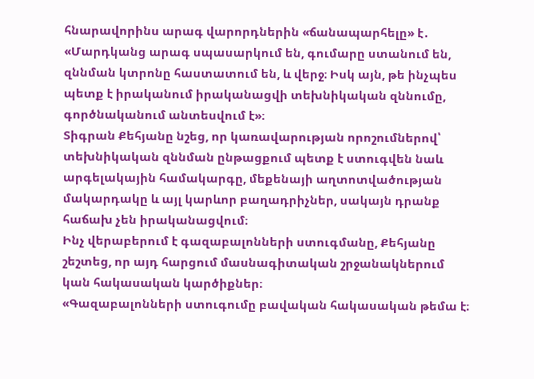հնարավորինս արագ վարորդներին «ճանապարհելը» է․
«Մարդկանց արագ սպասարկում են, գումարը ստանում են, զննման կտրոնը հաստատում են, և վերջ։ Իսկ այն, թե ինչպես պետք է իրականում իրականացվի տեխնիկական զննումը, գործնականում անտեսվում է»։
Տիգրան Քեհյանը նշեց, որ կառավարության որոշումներով՝ տեխնիկական զննման ընթացքում պետք է ստուգվեն նաև արգելակային համակարգը, մեքենայի աղտոտվածության մակարդակը և այլ կարևոր բաղադրիչներ, սակայն դրանք հաճախ չեն իրականացվում։
Ինչ վերաբերում է գազաբալոնների ստուգմանը, Քեհյանը շեշտեց, որ այդ հարցում մասնագիտական շրջանակներում կան հակասական կարծիքներ։
«Գազաբալոնների ստուգումը բավական հակասական թեմա է։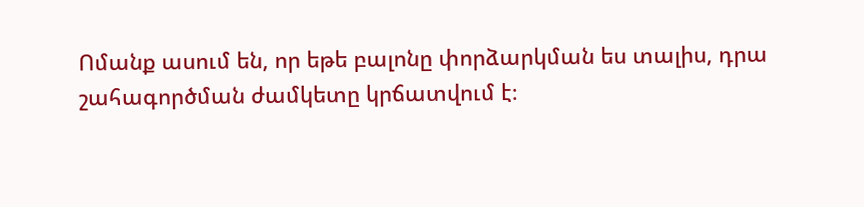Ոմանք ասում են, որ եթե բալոնը փորձարկման ես տալիս, դրա շահագործման ժամկետը կրճատվում է։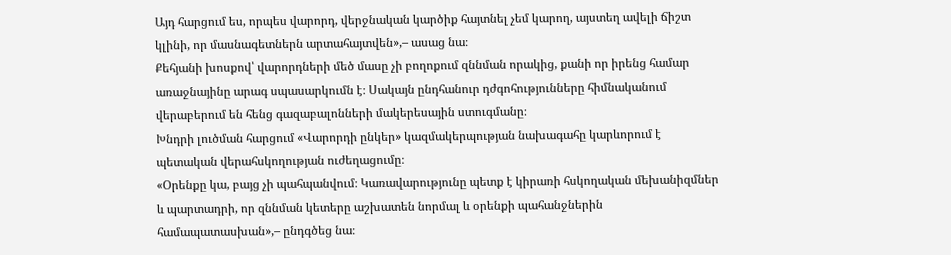Այդ հարցում ես, որպես վարորդ, վերջնական կարծիք հայտնել չեմ կարող, այստեղ ավելի ճիշտ կլինի, որ մասնագետներն արտահայտվեն»,– ասաց նա։
Քեհյանի խոսքով՝ վարորդների մեծ մասը չի բողոքում զննման որակից, քանի որ իրենց համար առաջնայինը արագ սպասարկումն է։ Սակայն ընդհանուր դժգոհությունները հիմնականում վերաբերում են հենց գազաբալոնների մակերեսային ստուգմանը։
Խնդրի լուծման հարցում «Վարորդի ընկեր» կազմակերպության նախագահը կարևորում է պետական վերահսկողության ուժեղացումը։
«Օրենքը կա, բայց չի պահպանվում։ Կառավարությունը պետք է կիրառի հսկողական մեխանիզմներ և պարտադրի, որ զննման կետերը աշխատեն նորմալ և օրենքի պահանջներին համապատասխան»,– ընդգծեց նա։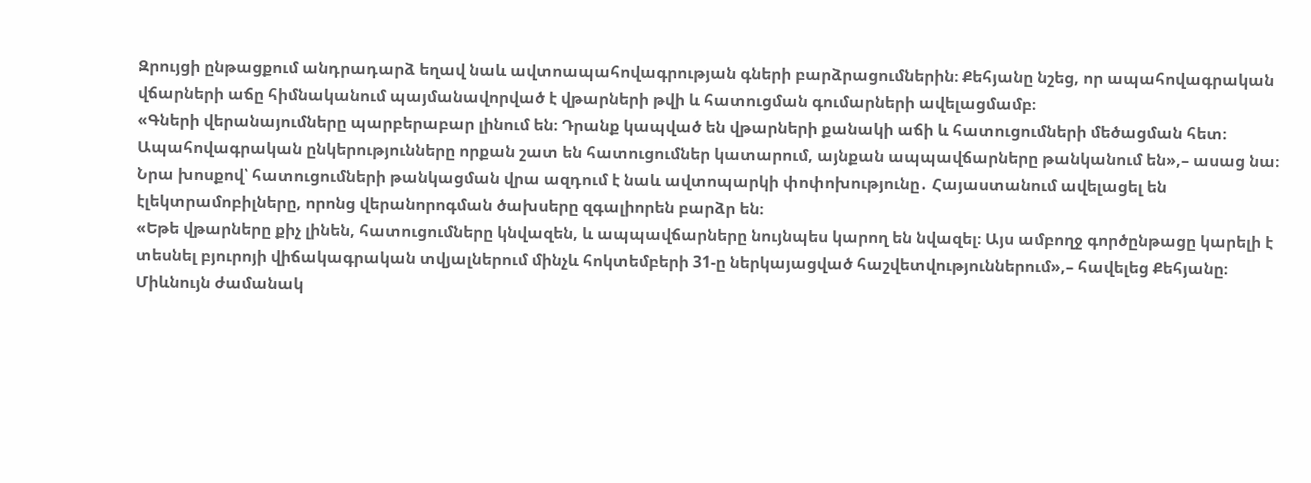Զրույցի ընթացքում անդրադարձ եղավ նաև ավտոապահովագրության գների բարձրացումներին։ Քեհյանը նշեց, որ ապահովագրական վճարների աճը հիմնականում պայմանավորված է վթարների թվի և հատուցման գումարների ավելացմամբ։
«Գների վերանայումները պարբերաբար լինում են։ Դրանք կապված են վթարների քանակի աճի և հատուցումների մեծացման հետ։ Ապահովագրական ընկերությունները որքան շատ են հատուցումներ կատարում, այնքան ապպավճարները թանկանում են»,– ասաց նա։
Նրա խոսքով՝ հատուցումների թանկացման վրա ազդում է նաև ավտոպարկի փոփոխությունը․ Հայաստանում ավելացել են էլեկտրամոբիլները, որոնց վերանորոգման ծախսերը զգալիորեն բարձր են։
«Եթե վթարները քիչ լինեն, հատուցումները կնվազեն, և ապպավճարները նույնպես կարող են նվազել։ Այս ամբողջ գործընթացը կարելի է տեսնել բյուրոյի վիճակագրական տվյալներում մինչև հոկտեմբերի 31-ը ներկայացված հաշվետվություններում»,– հավելեց Քեհյանը։
Միևնույն ժամանակ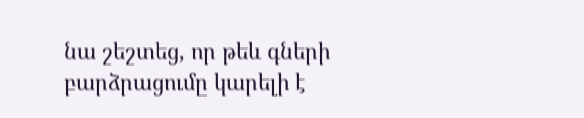նա շեշտեց, որ թեև գների բարձրացումը կարելի է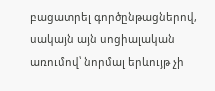բացատրել գործընթացներով, սակայն այն սոցիալական առումով՝ նորմալ երևույթ չի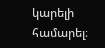կարելի համարել։